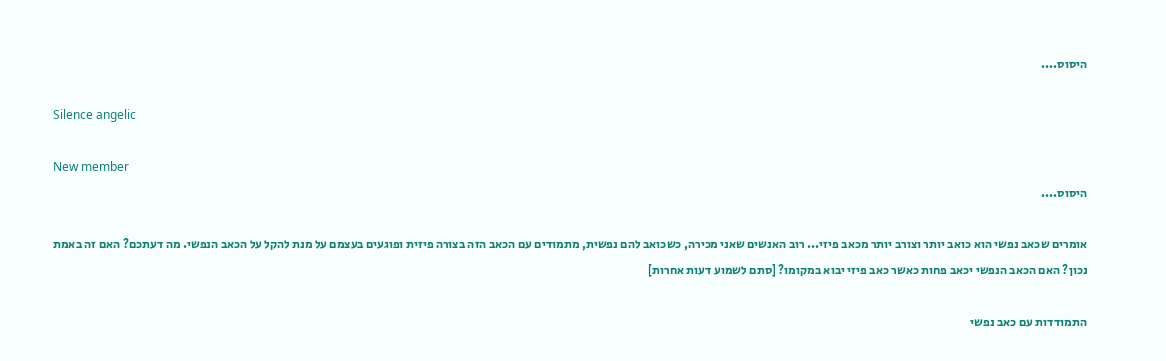היסוס....

Silence angelic

New member
היסוס....

אומרים שכאב נפשי הוא כואב יותר וצורב יותר מכאב פיזי... רוב האנשים שאני מכירה, כשכואב להם נפשית, מתמודים עם הכאב הזה בצורה פיזית ופוגעים בעצמם על מנת להקל על הכאב הנפשי. מה דעתכם? האם זה באמת נכון? האם הכאב הנפשי יכאב פחות כאשר כאב פיזי יבוא במקומו? [סתם לשמוע דעות אחרות]

התמודדות עם כאב נפשי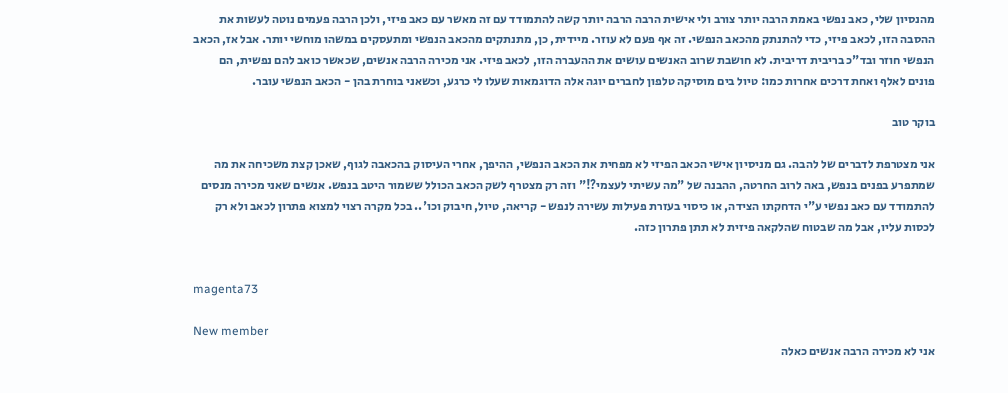מהנסיון שלי, כאב נפשי באמת הרבה יותר צורב ולי אישית הרבה הרבה יותר קשה להתמודד עם זה מאשר עם כאב פיזי, ולכן הרבה פעמים נוטה לעשות את ההסבה הזו, לכאב פיזי, כדי להתנתק מהכאב הנפשי. זה אף פעם לא עוזר. מיידית, כן, מתנתקים מהכאב הנפשי ומתעסקים במשהו מוחשי יותר. אבל אז, הכאב הנפשי חוזר ובד"כ בריבית דריבית. לא חושבת שרוב האנשים עושים את ההעברה הזו, לכאב פיזי. אני מכירה הרבה אנשים, שכאשר כואב להם נפשית, הם פונים לאלף ואחת דרכים אחרות כמו: טיול בים מוסיקה טלפון לחברים יוגה אלה הדוגמאות שעלו לי כרגע, וכשאני בוחרת בהן - הכאב הנפשי עובר.

בוקר טוב

אני מצטרפת לדברים של להבה. גם מניסיון אישי הכאב הפיזי לא מפחית את הכאב הנפשי, ההיפך, אחרי העיסוק בהכאבה לגוף, שאכן קצת משכיחה את מה שמתפרע בפנים בנפש, באה לרוב החרטה, ההבנה של "מה עשיתי לעצמי?!" וזה רק מצטרף לשק הכאב הכולל ששמור היטב בנפש. אנשים שאני מכירה מנסים להתמודד עם כאב נפשי ע"י הדחקתו הצידה, או כיסוי בעזרת פעילות עשירה לנפש - קריאה, טיול, חיבוק וכו'.. בכל מקרה רצוי למצוא פתרון לכאב ולא רק לכסות עליו, אבל מה שבטוח שהלקאה פיזית לא תתן פתרון כזה.


magenta73

New member
אני לא מכירה הרבה אנשים כאלה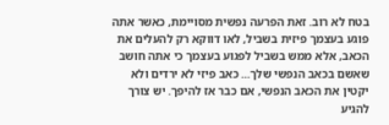בטח לא רוב. זאת הפרעה נפשית מסויימת, כאשר אתה פוגע בעצמך פיזית בשביל, לאו דווקא רק להעלים את הכאב, אלא ממש בשביל לפגוע בעצמך כי אתה חושב שאשם בכאב הנפשי שלך... כאב פיזי לא ירדים ולא יקטין את הכאב הנפשי, אם כבר אז להיפך. יש צורך להגיע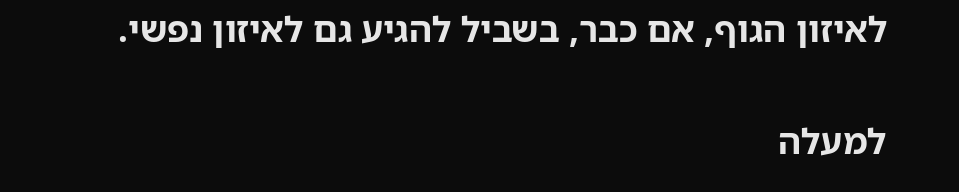לאיזון הגוף, אם כבר, בשביל להגיע גם לאיזון נפשי.

למעלה